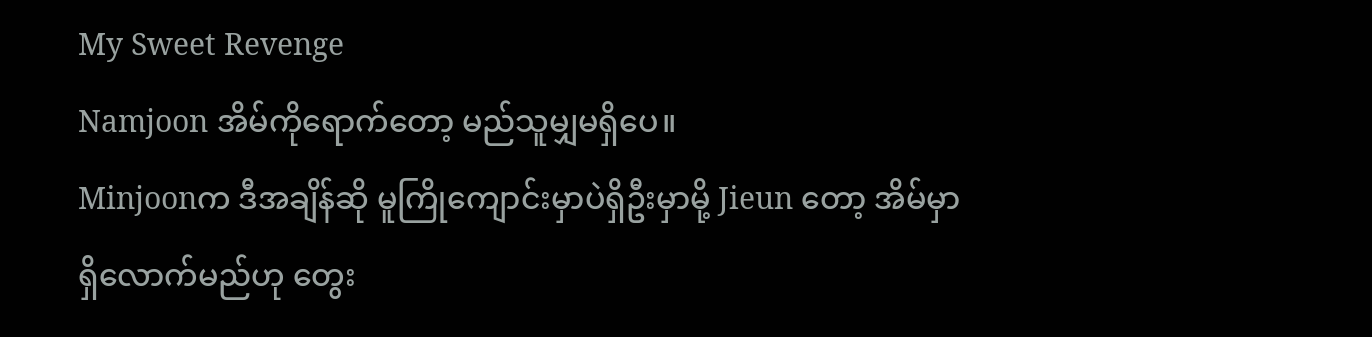My Sweet Revenge
Namjoon အိမ်ကိုရောက်တော့ မည်သူမျှမရှိပေ။
Minjoonက ဒီအချိန်ဆို မူကြိုကျောင်းမှာပဲရှိဦးမှာမို့ Jieun တော့ အိမ်မှာ ရှိလောက်မည်ဟု တွေး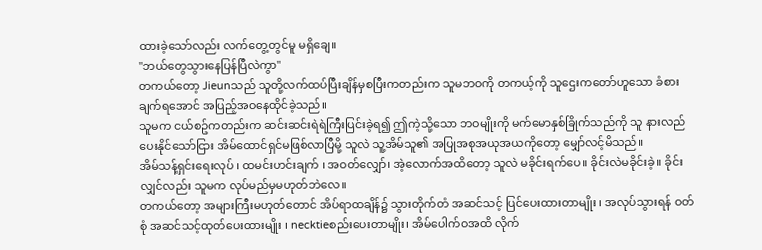ထားခဲ့သော်လည်း လက်တွေ့တွင်မူ မရှိချေ။
"ဘယ်တွေသွားနေပြန်ပြီလဲကွာ"
တကယ်တော့ Jieunသည် သူတို့လက်ထပ်ပြီးချိန်မှစပြီးကတည်းက သူမဘဝကို တကယ့်ကို သူဌေးကတော်ဟူသော ခံစားချက်ရအောင် အပြည့်အဝနေထိုင်ခဲ့သည်။
သူမက ငယ်စဥ်ကတည်းက ဆင်းဆင်းရဲရဲကြီးပြင်းခဲ့ရ၍ ဤကဲ့သို့သော ဘဝမျိုးကို မက်မောနှစ်ခြိုက်သည်ကို သူ နားလည်ပေးနိုင်သော်ငြား အိမ်ထောင်ရှင်မဖြစ်လာပြီမို့ သူလဲ သူ့အိမ်သူ၏ အပြုအစုအယုအယကိုတော့ မျှော်လင့်မိသည်။
အိမ်သန့်ရှင်းရေးလုပ် ၊ ထမင်းဟင်းချက် ၊ အဝတ်လျှော်၊ အဲ့လောက်အထိတော့ သူလဲ မခိုင်းရက်ပေ။ ခိုင်းလဲမခိုင်းခဲ့။ ခိုင်းလျှင်လည်း သူမက လုပ်မည်မှမဟုတ်ဘဲလေ။
တကယ်တော့ အများကြီးမဟုတ်တောင် အိပ်ရာထချိန်၌ သွားတိုက်တံ အဆင်သင့် ပြင်ပေးထားတာမျိုး ၊ အလုပ်သွားရန် ဝတ်စုံ အဆင်သင့်ထုတ်ပေးထားမျိုး ၊ necktieစည်းပေးတာမျိုး၊ အိမ်ပေါက်ဝအထိ လိုက်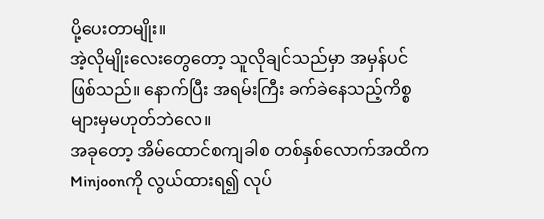ပို့ပေးတာမျိုး။
အဲ့လိုမျိုးလေးတွေတော့ သူလိုချင်သည်မှာ အမှန်ပင်ဖြစ်သည်။ နောက်ပြီး အရမ်းကြီး ခက်ခဲနေသည့်ကိစ္စများမှမဟုတ်ဘဲလေ။
အခုတော့ အိမ်ထောင်စကျခါစ တစ်နှစ်လောက်အထိက Minjoonကို လွယ်ထားရ၍ လုပ်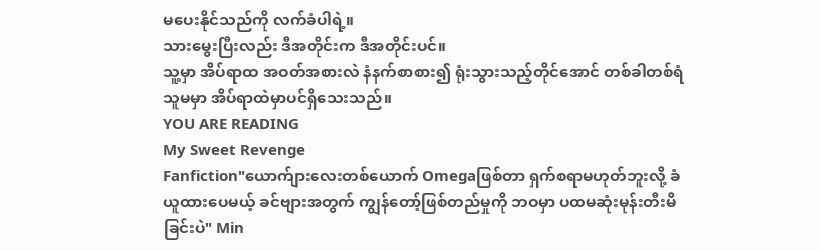မပေးနိုင်သည်ကို လက်ခံပါရဲ့။
သားမွေးပြီးလည်း ဒီအတိုင်းက ဒီအတိုင်းပင်။
သူ့မှာ အိပ်ရာထ အဝတ်အစားလဲ နံနက်စာစား၍ ရုံးသွားသည့်တိုင်အောင် တစ်ခါတစ်ရံ သူမမှာ အိပ်ရာထဲမှာပင်ရှိသေးသည်။
YOU ARE READING
My Sweet Revenge
Fanfiction"ယောက်ျားလေးတစ်ယောက် Omegaဖြစ်တာ ရှက်စရာမဟုတ်ဘူးလို့ ခံယူထားပေမယ့် ခင်ဗျားအတွက် ကျွန်တော့်ဖြစ်တည်မှုကို ဘဝမှာ ပထမဆုံးမုန်းတီးမိခြင်းပဲ" Min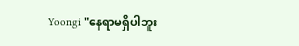Yoongi "နေရာမရှိပါဘူး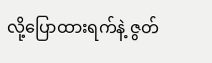လို့ပြောထားရက်နဲ့ ဇွတ်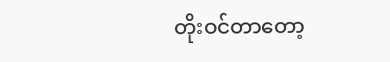တိုးဝင်တာတော့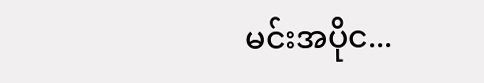မင်းအပိုင...